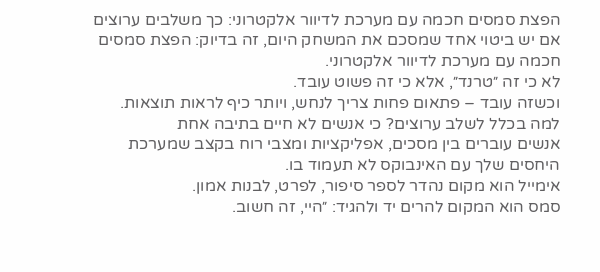הפצת סמסים חכמה עם מערכת לדיוור אלקטרוני: כך משלבים ערוצים
אם יש ביטוי אחד שמסכם את המשחק היום, זה בדיוק: הפצת סמסים חכמה עם מערכת לדיוור אלקטרוני.
לא כי זה ״טרנד״, אלא כי זה פשוט עובד.
וכשזה עובד – פתאום פחות צריך לנחש, ויותר כיף לראות תוצאות.
למה בכלל לשלב ערוצים? כי אנשים לא חיים בתיבה אחת
אנשים עוברים בין מסכים, אפליקציות ומצבי רוח בקצב שמערכת היחסים שלך עם האינבוקס לא תעמוד בו.
אימייל הוא מקום נהדר לספר סיפור, לפרט, לבנות אמון.
סמס הוא המקום להרים יד ולהגיד: ״היי, זה חשוב.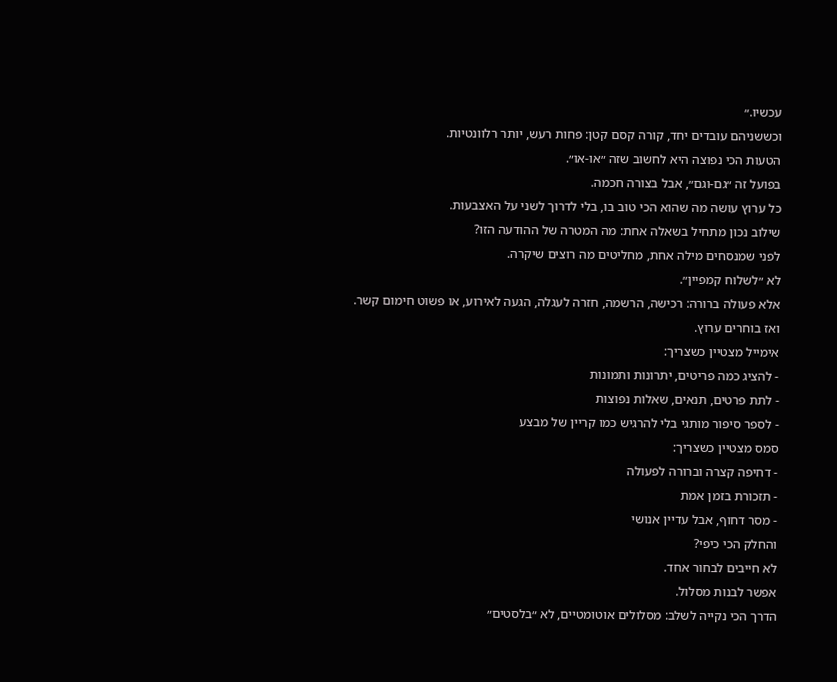עכשיו.״
וכששניהם עובדים יחד, קורה קסם קטן: פחות רעש, יותר רלוונטיות.
הטעות הכי נפוצה היא לחשוב שזה ״או-או״.
בפועל זה ״גם-וגם״, אבל בצורה חכמה.
כל ערוץ עושה מה שהוא הכי טוב בו, בלי לדרוך לשני על האצבעות.
שילוב נכון מתחיל בשאלה אחת: מה המטרה של ההודעה הזו?
לפני שמנסחים מילה אחת, מחליטים מה רוצים שיקרה.
לא ״לשלוח קמפיין״.
אלא פעולה ברורה: רכישה, הרשמה, חזרה לעגלה, הגעה לאירוע, או פשוט חימום קשר.
ואז בוחרים ערוץ.
אימייל מצטיין כשצריך:
- להציג כמה פריטים, יתרונות ותמונות
- לתת פרטים, תנאים, שאלות נפוצות
- לספר סיפור מותגי בלי להרגיש כמו קריין של מבצע
סמס מצטיין כשצריך:
- דחיפה קצרה וברורה לפעולה
- תזכורת בזמן אמת
- מסר דחוף, אבל עדיין אנושי
והחלק הכי כיפי?
לא חייבים לבחור אחד.
אפשר לבנות מסלול.
הדרך הכי נקייה לשלב: מסלולים אוטומטיים, לא ״בלסטים״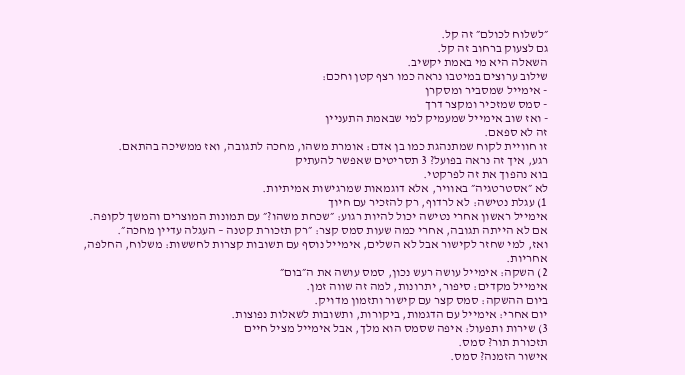״לשלוח לכולם״ זה קל.
גם לצעוק ברחוב זה קל.
השאלה היא מי באמת יקשיב.
שילוב ערוצים במיטבו נראה כמו רצף קטן וחכם:
- אימייל שמסביר ומסקרן
- סמס שמזכיר ומקצר דרך
- ואז שוב אימייל שמעמיק למי שבאמת התעניין
זה לא ספאם.
זו חוויית לקוח שמתנהגת כמו בן אדם: אומרת משהו, מחכה לתגובה, ואז ממשיכה בהתאם.
רגע, איך זה נראה בפועל? 3 תסריטים שאפשר להעתיק
בוא נהפוך את זה לפרקטי.
לא ״אסטרטגיה״ באוויר, אלא דוגמאות שמרגישות אמיתיות.
1) עגלת נטישה: לא לרדוף, רק להזכיר עם חיוך
אימייל ראשון אחרי נטישה יכול להיות רגוע: ״שכחת משהו?״ עם תמונות המוצרים והמשך לקופה.
אם לא הייתה תגובה, אחרי כמה שעות סמס קצר: ״רק תזכורת קטנה – העגלה עדיין מחכה״.
ואז, למי שחזר לקישור אבל לא השלים, אימייל נוסף עם תשובות קצרות לחששות: משלוח, החלפה, אחריות.
2) השקה: אימייל עושה רעש נכון, סמס עושה את ה״בום״
אימייל מקדים: סיפור, יתרונות, למה זה שווה זמן.
ביום ההשקה: סמס קצר עם קישור ותזמון מדויק.
יום אחרי: אימייל עם הדגמות, ביקורות, ותשובות לשאלות נפוצות.
3) שירות ותפעול: איפה שסמס הוא מלך, אבל אימייל מציל חיים
תזכורת תור? סמס.
אישור הזמנה? סמס.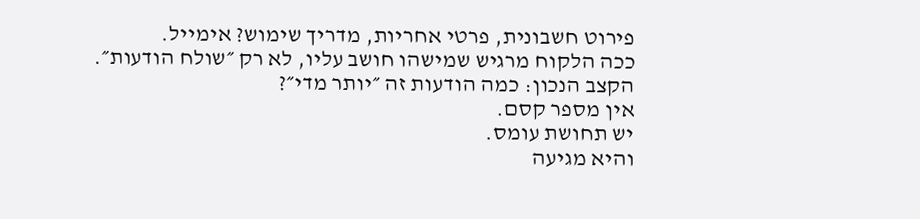פירוט חשבונית, פרטי אחריות, מדריך שימוש? אימייל.
ככה הלקוח מרגיש שמישהו חושב עליו, לא רק ״שולח הודעות״.
הקצב הנכון: כמה הודעות זה ״יותר מדי״?
אין מספר קסם.
יש תחושת עומס.
והיא מגיעה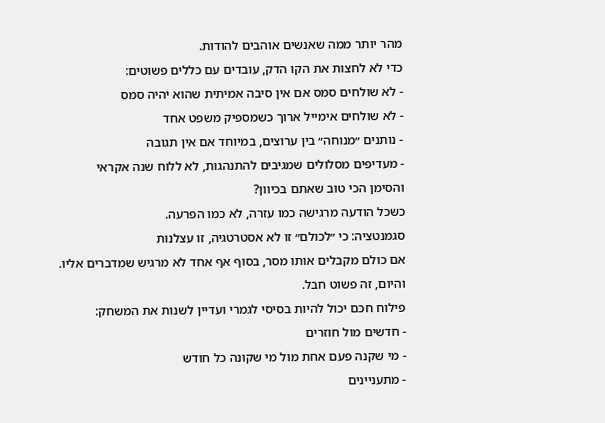מהר יותר ממה שאנשים אוהבים להודות.
כדי לא לחצות את הקו הדק, עובדים עם כללים פשוטים:
- לא שולחים סמס אם אין סיבה אמיתית שהוא יהיה סמס
- לא שולחים אימייל ארוך כשמספיק משפט אחד
- נותנים ״מנוחה״ בין ערוצים, במיוחד אם אין תגובה
- מעדיפים מסלולים שמגיבים להתנהגות, לא ללוח שנה אקראי
והסימן הכי טוב שאתם בכיוון?
כשכל הודעה מרגישה כמו עזרה, לא כמו הפרעה.
סגמנטציה: כי ״לכולם״ זו לא אסטרטגיה, זו עצלנות
אם כולם מקבלים אותו מסר, בסוף אף אחד לא מרגיש שמדברים אליו.
והיום, זה פשוט חבל.
פילוח חכם יכול להיות בסיסי לגמרי ועדיין לשנות את המשחק:
- חדשים מול חוזרים
- מי שקנה פעם אחת מול מי שקונה כל חודש
- מתעניינים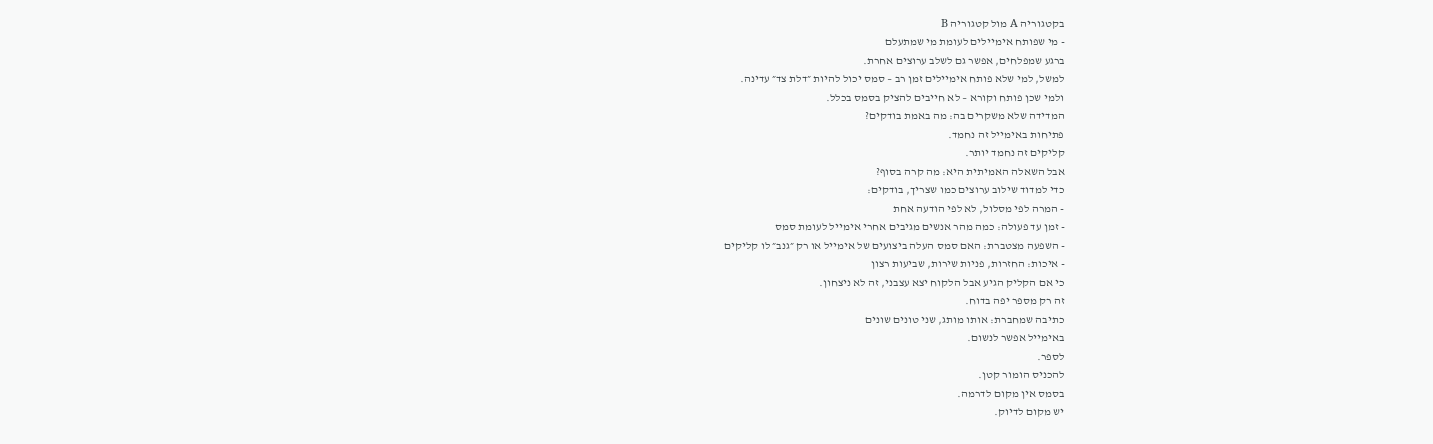בקטגוריה A מול קטגוריה B
- מי שפותח אימיילים לעומת מי שמתעלם
ברגע שמפלחים, אפשר גם לשלב ערוצים אחרת.
למשל, למי שלא פותח אימיילים זמן רב – סמס יכול להיות ״דלת צד״ עדינה.
ולמי שכן פותח וקורא – לא חייבים להציק בסמס בכלל.
המדידה שלא משקרים בה: מה באמת בודקים?
פתיחות באימייל זה נחמד.
קליקים זה נחמד יותר.
אבל השאלה האמיתית היא: מה קרה בסוף?
כדי למדוד שילוב ערוצים כמו שצריך, בודקים:
- המרה לפי מסלול, לא לפי הודעה אחת
- זמן עד פעולה: כמה מהר אנשים מגיבים אחרי אימייל לעומת סמס
- השפעה מצטברת: האם סמס העלה ביצועים של אימייל או רק ״גנב״ לו קליקים
- איכות: החזרות, פניות שירות, שביעות רצון
כי אם הקליק הגיע אבל הלקוח יצא עצבני, זה לא ניצחון.
זה רק מספר יפה בדוח.
כתיבה שמחברת: אותו מותג, שני טונים שונים
באימייל אפשר לנשום.
לספר.
להכניס הומור קטן.
בסמס אין מקום לדרמה.
יש מקום לדיוק.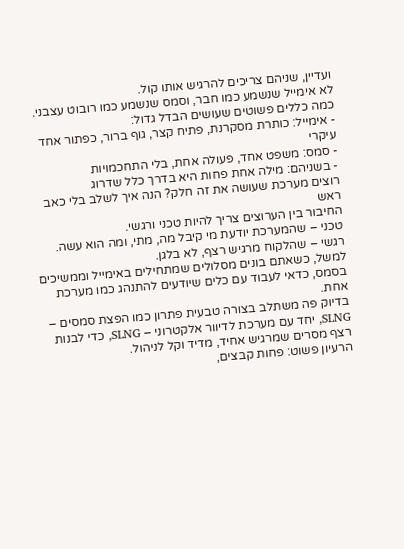ועדיין, שניהם צריכים להרגיש אותו קול.
לא אימייל שנשמע כמו חבר, וסמס שנשמע כמו רובוט עצבני.
כמה כללים פשוטים שעושים הבדל גדול:
- אימייל: כותרת מסקרנת, פתיח קצר, גוף ברור, כפתור אחד עיקרי
- סמס: משפט אחד, פעולה אחת, בלי התחכמויות
- בשניהם: מילה אחת פחות היא בדרך כלל שדרוג
רוצים מערכת שעושה את זה חלק? הנה איך לשלב בלי כאב ראש
החיבור בין הערוצים צריך להיות טכני ורגשי.
טכני – שהמערכת יודעת מי קיבל מה, מתי, ומה הוא עשה.
רגשי – שהלקוח מרגיש רצף, לא בלגן.
למשל, כשאתם בונים מסלולים שמתחילים באימייל וממשיכים בסמס, כדאי לעבוד עם כלים שיודעים להתנהג כמו מערכת אחת.
בדיוק פה משתלב בצורה טבעית פתרון כמו הפצת סמסים – SLNG, יחד עם מערכת לדיוור אלקטרוני – SLNG, כדי לבנות רצף מסרים שמרגיש אחיד, מדיד וקל לניהול.
הרעיון פשוט: פחות קבצים,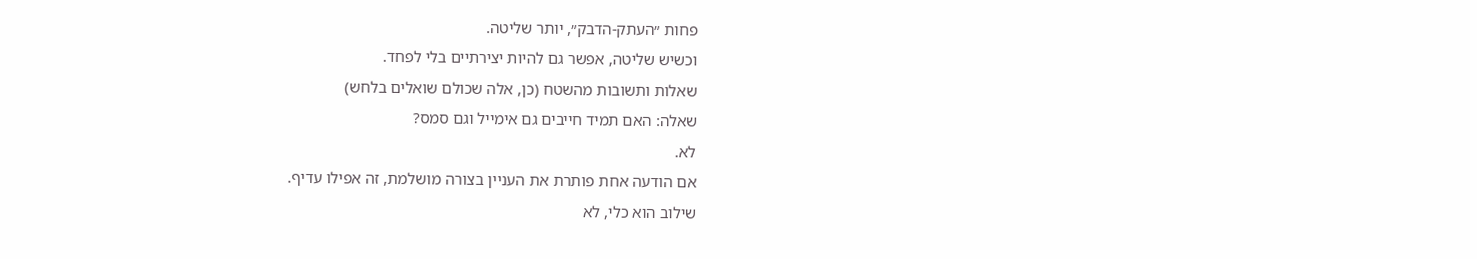פחות ״העתק-הדבק״, יותר שליטה.
וכשיש שליטה, אפשר גם להיות יצירתיים בלי לפחד.
שאלות ותשובות מהשטח (כן, אלה שכולם שואלים בלחש)
שאלה: האם תמיד חייבים גם אימייל וגם סמס?
לא.
אם הודעה אחת פותרת את העניין בצורה מושלמת, זה אפילו עדיף.
שילוב הוא כלי, לא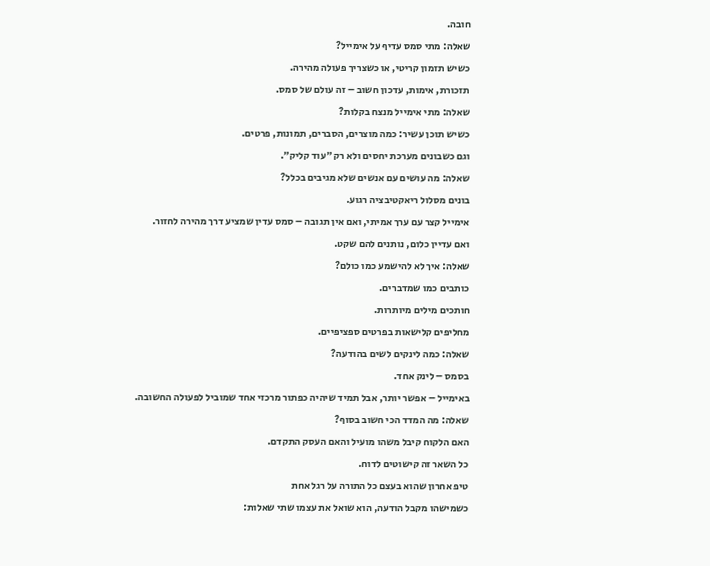חובה.
שאלה: מתי סמס עדיף על אימייל?
כשיש תזמון קריטי, או כשצריך פעולה מהירה.
תזכורת, אימות, עדכון חשוב – זה עולם של סמס.
שאלה: מתי אימייל מנצח בקלות?
כשיש תוכן עשיר: כמה מוצרים, הסברים, תמונות, פרטים.
וגם כשבונים מערכת יחסים ולא רק ״עוד קליק״.
שאלה: מה עושים עם אנשים שלא מגיבים בכלל?
בונים מסלול ריאקטיבציה רגוע.
אימייל קצר עם ערך אמיתי, ואם אין תגובה – סמס עדין שמציע דרך מהירה לחזור.
ואם עדיין כלום, נותנים להם שקט.
שאלה: איך לא להישמע כמו כולם?
כותבים כמו שמדברים.
חותכים מילים מיותרות.
מחליפים קלישאות בפרטים ספציפיים.
שאלה: כמה לינקים לשים בהודעה?
בסמס – לינק אחד.
באימייל – אפשר יותר, אבל תמיד שיהיה כפתור מרכזי אחד שמוביל לפעולה החשובה.
שאלה: מה המדד הכי חשוב בסוף?
האם הלקוח קיבל משהו מועיל והאם העסק התקדם.
כל השאר זה קישוטים לדוח.
טיפ אחרון שהוא בעצם כל התורה על רגל אחת
כשמישהו מקבל הודעה, הוא שואל את עצמו שתי שאלות: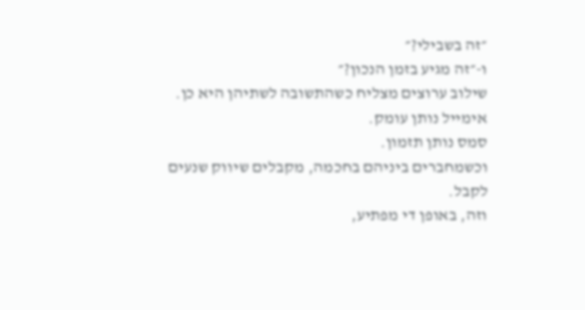״זה בשבילי?״
ו-״זה מגיע בזמן הנכון?״
שילוב ערוצים מצליח כשהתשובה לשתיהן היא כן.
אימייל נותן עומק.
סמס נותן תזמון.
וכשמחברים ביניהם בחכמה, מקבלים שיווק שנעים לקבל.
וזה, באופן די מפתיע,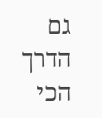גם הדרך הכי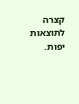קצרה לתוצאות יפות.